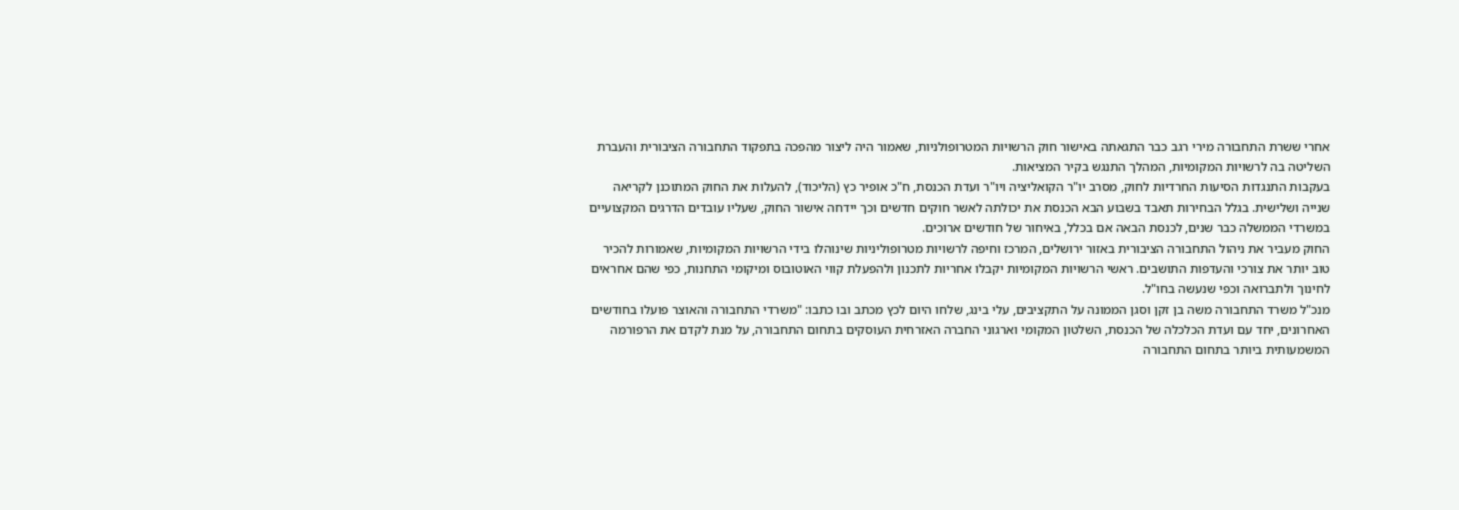אחרי ששרת התחבורה מירי רגב כבר התגאתה באישור חוק הרשויות המטרופולניות, שאמור היה ליצור מהפכה בתפקוד התחבורה הציבורית והעברת השליטה בה לרשויות המקומיות, המהלך התנגש בקיר המציאות.
בעקבות התנגדות הסיעות החרדיות לחוק, מסרב יו"ר הקואליציה ויו"ר ועדת הכנסת, ח"כ אופיר כץ (הליכוד), להעלות את החוק המתוכנן לקריאה שנייה ושלישית. בגלל הבחירות תאבד בשבוע הבא הכנסת את יכולתה לאשר חוקים חדשים וכך יידחה אישור החוק, שעליו עובדים הדרגים המקצועיים במשרדי הממשלה כבר שנים, לכנסת הבאה אם בכלל, באיחור של חודשים ארוכים.
החוק מעביר את ניהול התחבורה הציבורית באזור ירושלים, המרכז וחיפה לרשויות מטרופוליניות שינוהלו בידי הרשויות המקומיות, שאמורות להכיר טוב יותר את צורכי והעדפות התושבים. ראשי הרשויות המקומיות יקבלו אחריות לתכנון ולהפעלת קווי האוטובוס ומיקומי התחנות, כפי שהם אחראים לחינוך ולתברואה וכפי שנעשה בחו"ל.
מנכ"ל משרד התחבורה משה בן זקן וסגן הממונה על התקציבים, עלי בינג, שלחו היום לכץ מכתב ובו כתבו: "משרדי התחבורה והאוצר פועלו בחודשים האחרונים, יחד עם ועדת הכלכלה של הכנסת, השלטון המקומי וארגוני החברה האזרחית העוסקים בתחום התחבורה, על מנת לקדם את הרפורמה המשמעותית ביותר בתחום התחבורה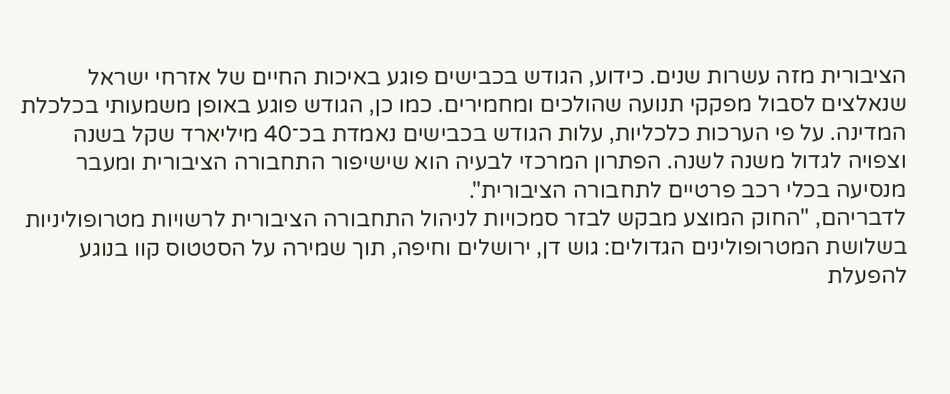הציבורית מזה עשרות שנים. כידוע, הגודש בכבישים פוגע באיכות החיים של אזרחי ישראל שנאלצים לסבול מפקקי תנועה שהולכים ומחמירים. כמו כן, הגודש פוגע באופן משמעותי בכלכלת המדינה. על פי הערכות כלכליות, עלות הגודש בכבישים נאמדת בכ־40 מיליארד שקל בשנה וצפויה לגדול משנה לשנה. הפתרון המרכזי לבעיה הוא שישיפור התחבורה הציבורית ומעבר מנסיעה בכלי רכב פרטיים לתחבורה הציבורית".
לדבריהם, "החוק המוצע מבקש לבזר סמכויות לניהול התחבורה הציבורית לרשויות מטרופוליניות בשלושת המטרופולינים הגדולים: גוש דן, ירושלים וחיפה, תוך שמירה על הסטטוס קוו בנוגע להפעלת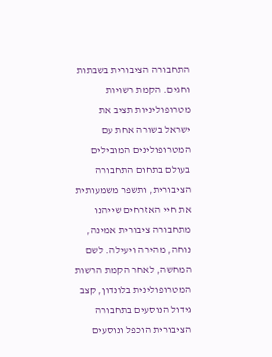התחבורה הציבורית בשבתות וחגים. הקמת רשויות מטרופוליניות תציב את ישראל בשורה אחת עם המטרופולינים המובילים בעולם בתחום התחבורה הציבורית, ותשפר משמעותית את חיי האזרחים שייהנו מתחבורה ציבורית אמינה, נוחה, מהירה ויעילה. לשם המחשה, לאחר הקמת הרשות המטרופולינית בלונדון, קצב גידול הנוסעים בתחבורה הציבורית הוכפל ונוסעים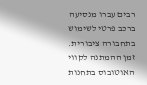רבים עברו מנסיעה ברכב פרטי לשימוש בתחבורה ציבורית. זמן ההמתנה לקווי האוטובוס בתחנות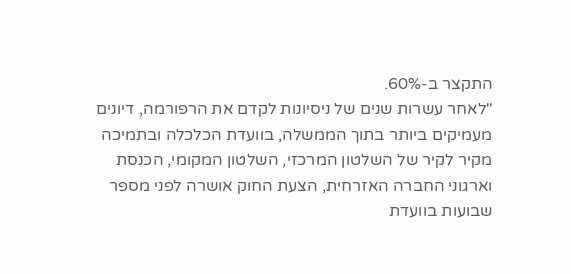התקצר ב-60%.
"לאחר עשרות שנים של ניסיונות לקדם את הרפורמה, דיונים מעמיקים ביותר בתוך הממשלה, בוועדת הכלכלה ובתמיכה מקיר לקיר של השלטון המרכזי, השלטון המקומי, הכנסת וארגוני החברה האזרחית, הצעת החוק אושרה לפני מספר שבועות בוועדת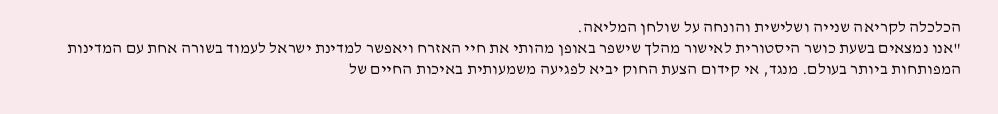הכלכלה לקריאה שנייה ושלישית והונחה על שולחן המליאה.
"אנו נמצאים בשעת כושר היסטורית לאישור מהלך שישפר באופן מהותי את חיי האזרח ויאפשר למדינת ישראל לעמוד בשורה אחת עם המדינות המפותחות ביותר בעולם. מנגד, אי קידום הצעת החוק יביא לפגיעה משמעותית באיכות החיים של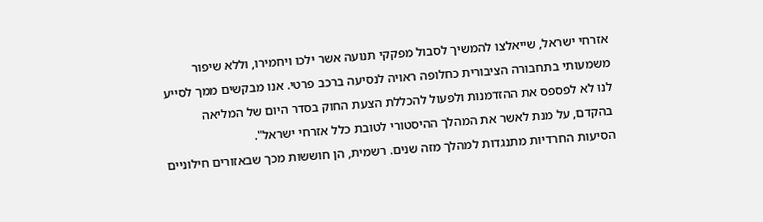אזרחי ישראל, שייאלצו להמשיך לסבול מפקקי תנועה אשר ילכו ויחמירו, וללא שיפור משמעותי בתחבורה הציבורית כחלופה ראויה לנסיעה ברכב פרטי. אנו מבקשים ממך לסייע לנו לא לפספס את ההזדמנות ולפעול להכללת הצעת החוק בסדר היום של המליאה בהקדם, על מנת לאשר את המהלך ההיסטורי לטובת כלל אזרחי ישראל".
הסיעות החרדיות מתנגדות למהלך מזה שנים. רשמית, הן חוששות מכך שבאזורים חילוניים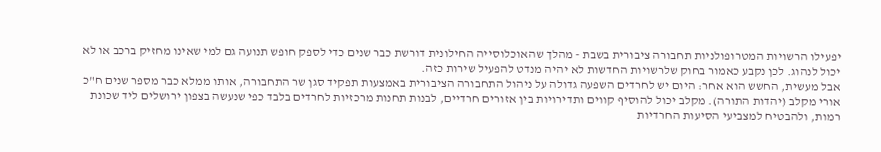יפעילו הרשויות המטרופולניות תחבורה ציבורית בשבת - מהלך שהאוכלוסייה החילונית דורשת כבר שנים כדי לספק חופש תנועה גם למי שאינו מחזיק ברכב או לא יכול לנהוג. לכן נקבע כאמור בחוק שלרשויות החדשות לא יהיה מנדט להפעיל שירות כזה.
אבל מעשית, החשש הוא אחר: היום יש לחרדים השפעה גדולה על ניהול התחבורה הציבורית באמצעות תפקיד סגן שר התחבורה, אותו ממלא כבר מספר שנים ח"כ אורי מקלב (יהדות התורה). מקלב יכול להוסיף קווים ותדירויות בין אזורים חרדיים, לבנות תחנות מרכזיות לחרדים בלבד כפי שנעשה בצפון ירושלים ליד שכונת רמות, ולהבטיח למצביעי הסיעות החרדיות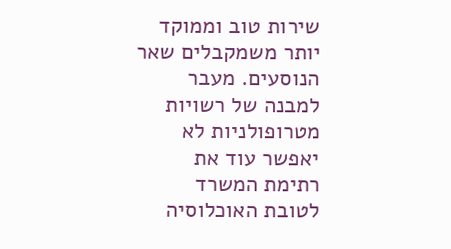שירות טוב וממוקד יותר משמקבלים שאר הנוסעים. מעבר למבנה של רשויות מטרופולניות לא יאפשר עוד את רתימת המשרד לטובת האוכלוסיה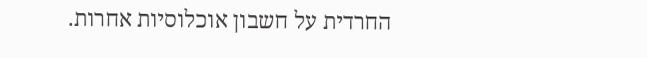החרדית על חשבון אוכלוסיות אחרות.